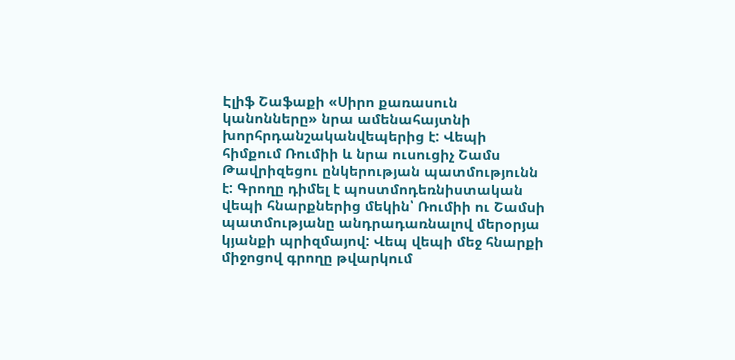Էլիֆ Շաֆաքի «Սիրո քառասուն կանոնները» նրա ամենահայտնի խորհրդանշականվեպերից է: Վեպի հիմքում Ռումիի և նրա ուսուցիչ Շամս Թավրիզեցու ընկերության պատմությունն է: Գրողը դիմել է պոստմոդեռնիստական վեպի հնարքներից մեկին՝ Ռումիի ու Շամսի պատմությանը անդրադառնալով մերօրյա կյանքի պրիզմայով: Վեպ վեպի մեջ հնարքի միջոցով գրողը թվարկում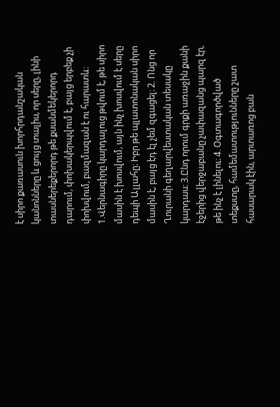է սիրո քառասուն խորհրդանշական կանոնները և ցույց տալիս, որ սերը, լինի տասներեքերորդ թե քսանմեկերորդ դարում, փոխակերպվում է, բայց երբեք չի փոխվում, բազմազան է ու հարատև:
1.Վերնագիրը կարդալուց թվում է, թե սիրո մասին է խոսվում, այն ինչ խոսվում է սերը դեպի Ալլահը։ Իբր թե պլատոնական սիրո մասին է, բայց էդ էլ չեմ զգացել։ 2. Ոնց որ Ղուրանի գեղարվեստական տեսակը կարդաս։ 3.Ընդ որում գրքի առաջին քանի էջերից վերջաբանը չափազանց պարզ էր, թե ինչ է լինելու։ 4. Օգտագործված տեքստը, համեմատությունները շատ հասարակ էին, արտառոց բան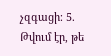չզգացի։ 5. Թվում էր, թե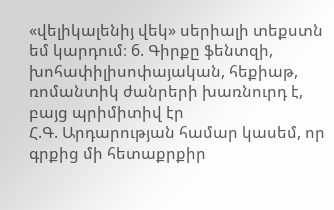«վելիկալենիյ վեկ» սերիալի տեքստն եմ կարդում։ 6. Գիրքը ֆենտզի, խոհափիլիսոփայական, հեքիաթ, ռոմանտիկ ժանրերի խառնուրդ է, բայց պրիմիտիվ էր
Հ.Գ. Արդարության համար կասեմ, որ գրքից մի հետաքրքիր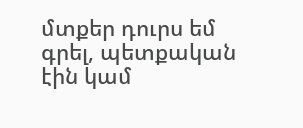մտքեր դուրս եմ գրել, պետքական էին կամ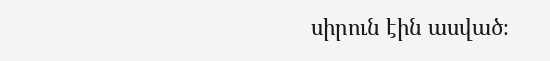սիրուն էին ասված։